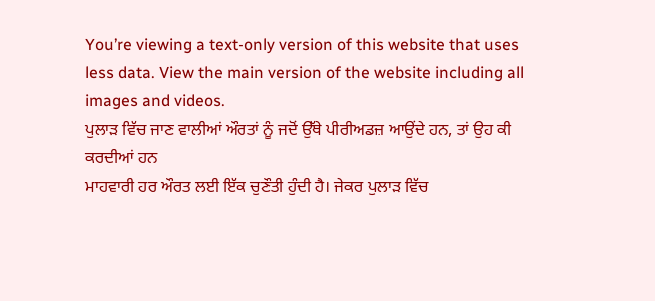You’re viewing a text-only version of this website that uses less data. View the main version of the website including all images and videos.
ਪੁਲਾੜ ਵਿੱਚ ਜਾਣ ਵਾਲੀਆਂ ਔਰਤਾਂ ਨੂੰ ਜਦੋਂ ਉੱਥੇ ਪੀਰੀਅਡਜ਼ ਆਉਂਦੇ ਹਨ, ਤਾਂ ਉਹ ਕੀ ਕਰਦੀਆਂ ਹਨ
ਮਾਹਵਾਰੀ ਹਰ ਔਰਤ ਲਈ ਇੱਕ ਚੁਣੌਤੀ ਹੁੰਦੀ ਹੈ। ਜੇਕਰ ਪੁਲਾੜ ਵਿੱਚ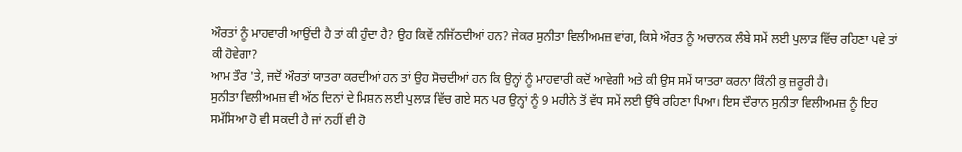ਔਰਤਾਂ ਨੂੰ ਮਾਹਵਾਰੀ ਆਉਂਦੀ ਹੈ ਤਾਂ ਕੀ ਹੁੰਦਾ ਹੈ? ਉਹ ਕਿਵੇਂ ਨਜਿੱਠਦੀਆਂ ਹਨ? ਜੇਕਰ ਸੁਨੀਤਾ ਵਿਲੀਅਮਜ਼ ਵਾਂਗ, ਕਿਸੇ ਔਰਤ ਨੂੰ ਅਚਾਨਕ ਲੰਬੇ ਸਮੇਂ ਲਈ ਪੁਲਾੜ ਵਿੱਚ ਰਹਿਣਾ ਪਵੇ ਤਾਂ ਕੀ ਹੋਵੇਗਾ?
ਆਮ ਤੌਰ 'ਤੇ, ਜਦੋਂ ਔਰਤਾਂ ਯਾਤਰਾ ਕਰਦੀਆਂ ਹਨ ਤਾਂ ਉਹ ਸੋਚਦੀਆਂ ਹਨ ਕਿ ਉਨ੍ਹਾਂ ਨੂੰ ਮਾਹਵਾਰੀ ਕਦੋਂ ਆਵੇਗੀ ਅਤੇ ਕੀ ਉਸ ਸਮੇਂ ਯਾਤਰਾ ਕਰਨਾ ਕਿੰਨੀ ਕੁ ਜ਼ਰੂਰੀ ਹੈ।
ਸੁਨੀਤਾ ਵਿਲੀਅਮਜ਼ ਵੀ ਅੱਠ ਦਿਨਾਂ ਦੇ ਮਿਸ਼ਨ ਲਈ ਪੁਲਾੜ ਵਿੱਚ ਗਏ ਸਨ ਪਰ ਉਨ੍ਹਾਂ ਨੂੰ 9 ਮਹੀਨੇ ਤੋਂ ਵੱਧ ਸਮੇਂ ਲਈ ਉੱਥੇ ਰਹਿਣਾ ਪਿਆ। ਇਸ ਦੌਰਾਨ ਸੁਨੀਤਾ ਵਿਲੀਅਮਜ਼ ਨੂੰ ਇਹ ਸਮੱਸਿਆ ਹੋ ਵੀ ਸਕਦੀ ਹੈ ਜਾਂ ਨਹੀਂ ਵੀ ਹੋ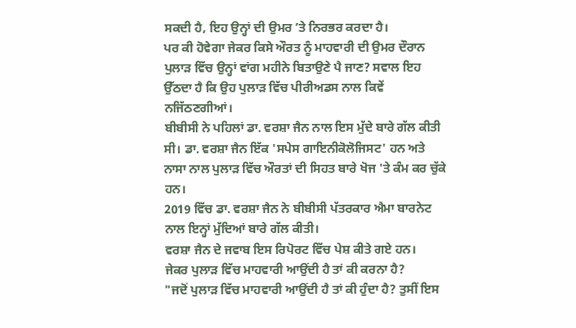ਸਕਦੀ ਹੈ, ਇਹ ਉਨ੍ਹਾਂ ਦੀ ਉਮਰ ʼਤੇ ਨਿਰਭਰ ਕਰਦਾ ਹੈ।
ਪਰ ਕੀ ਹੋਵੇਗਾ ਜੇਕਰ ਕਿਸੇ ਔਰਤ ਨੂੰ ਮਾਹਵਾਰੀ ਦੀ ਉਮਰ ਦੌਰਾਨ ਪੁਲਾੜ ਵਿੱਚ ਉਨ੍ਹਾਂ ਵਾਂਗ ਮਹੀਨੇ ਬਿਤਾਉਣੇ ਪੈ ਜਾਣ? ਸਵਾਲ ਇਹ ਉੱਠਦਾ ਹੈ ਕਿ ਉਹ ਪੁਲਾੜ ਵਿੱਚ ਪੀਰੀਅਡਸ ਨਾਲ ਕਿਵੇਂ ਨਜਿੱਠਣਗੀਆਂ।
ਬੀਬੀਸੀ ਨੇ ਪਹਿਲਾਂ ਡਾ. ਵਰਸ਼ਾ ਜੈਨ ਨਾਲ ਇਸ ਮੁੱਦੇ ਬਾਰੇ ਗੱਲ ਕੀਤੀ ਸੀ। ਡਾ. ਵਰਸ਼ਾ ਜੈਨ ਇੱਕ 'ਸਪੇਸ ਗਾਇਨੀਕੋਲੋਜਿਸਟ' ਹਨ ਅਤੇ ਨਾਸਾ ਨਾਲ ਪੁਲਾੜ ਵਿੱਚ ਔਰਤਾਂ ਦੀ ਸਿਹਤ ਬਾਰੇ ਖੋਜ 'ਤੇ ਕੰਮ ਕਰ ਚੁੱਕੇ ਹਨ।
2019 ਵਿੱਚ ਡਾ. ਵਰਸ਼ਾ ਜੈਨ ਨੇ ਬੀਬੀਸੀ ਪੱਤਰਕਾਰ ਐਮਾ ਬਾਰਨੇਟ ਨਾਲ ਇਨ੍ਹਾਂ ਮੁੱਦਿਆਂ ਬਾਰੇ ਗੱਲ ਕੀਤੀ।
ਵਰਸ਼ਾ ਜੈਨ ਦੇ ਜਵਾਬ ਇਸ ਰਿਪੋਰਟ ਵਿੱਚ ਪੇਸ਼ ਕੀਤੇ ਗਏ ਹਨ।
ਜੇਕਰ ਪੁਲਾੜ ਵਿੱਚ ਮਾਹਵਾਰੀ ਆਉਂਦੀ ਹੈ ਤਾਂ ਕੀ ਕਰਨਾ ਹੈ?
"ਜਦੋਂ ਪੁਲਾੜ ਵਿੱਚ ਮਾਹਵਾਰੀ ਆਉਂਦੀ ਹੈ ਤਾਂ ਕੀ ਹੁੰਦਾ ਹੈ? ਤੁਸੀਂ ਇਸ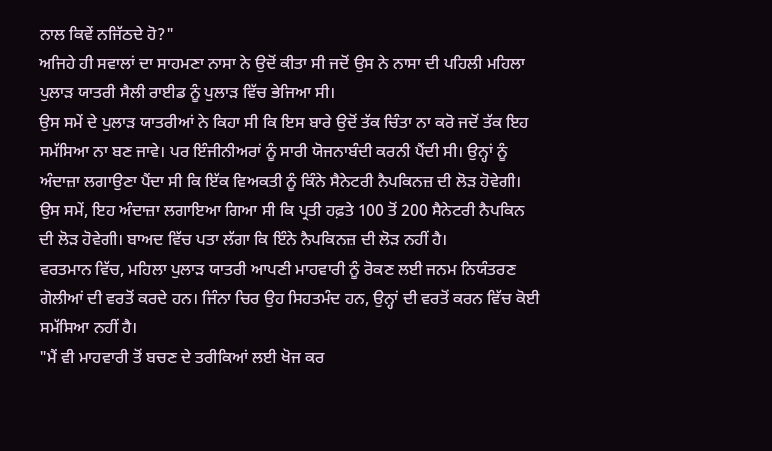ਨਾਲ ਕਿਵੇਂ ਨਜਿੱਠਦੇ ਹੋ?"
ਅਜਿਹੇ ਹੀ ਸਵਾਲਾਂ ਦਾ ਸਾਹਮਣਾ ਨਾਸਾ ਨੇ ਉਦੋਂ ਕੀਤਾ ਸੀ ਜਦੋਂ ਉਸ ਨੇ ਨਾਸਾ ਦੀ ਪਹਿਲੀ ਮਹਿਲਾ ਪੁਲਾੜ ਯਾਤਰੀ ਸੈਲੀ ਰਾਈਡ ਨੂੰ ਪੁਲਾੜ ਵਿੱਚ ਭੇਜਿਆ ਸੀ।
ਉਸ ਸਮੇਂ ਦੇ ਪੁਲਾੜ ਯਾਤਰੀਆਂ ਨੇ ਕਿਹਾ ਸੀ ਕਿ ਇਸ ਬਾਰੇ ਉਦੋਂ ਤੱਕ ਚਿੰਤਾ ਨਾ ਕਰੋ ਜਦੋਂ ਤੱਕ ਇਹ ਸਮੱਸਿਆ ਨਾ ਬਣ ਜਾਵੇ। ਪਰ ਇੰਜੀਨੀਅਰਾਂ ਨੂੰ ਸਾਰੀ ਯੋਜਨਾਬੰਦੀ ਕਰਨੀ ਪੈਂਦੀ ਸੀ। ਉਨ੍ਹਾਂ ਨੂੰ ਅੰਦਾਜ਼ਾ ਲਗਾਉਣਾ ਪੈਂਦਾ ਸੀ ਕਿ ਇੱਕ ਵਿਅਕਤੀ ਨੂੰ ਕਿੰਨੇ ਸੈਨੇਟਰੀ ਨੈਪਕਿਨਜ਼ ਦੀ ਲੋੜ ਹੋਵੇਗੀ।
ਉਸ ਸਮੇਂ, ਇਹ ਅੰਦਾਜ਼ਾ ਲਗਾਇਆ ਗਿਆ ਸੀ ਕਿ ਪ੍ਰਤੀ ਹਫ਼ਤੇ 100 ਤੋਂ 200 ਸੈਨੇਟਰੀ ਨੈਪਕਿਨ ਦੀ ਲੋੜ ਹੋਵੇਗੀ। ਬਾਅਦ ਵਿੱਚ ਪਤਾ ਲੱਗਾ ਕਿ ਇੰਨੇ ਨੈਪਕਿਨਜ਼ ਦੀ ਲੋੜ ਨਹੀਂ ਹੈ।
ਵਰਤਮਾਨ ਵਿੱਚ, ਮਹਿਲਾ ਪੁਲਾੜ ਯਾਤਰੀ ਆਪਣੀ ਮਾਹਵਾਰੀ ਨੂੰ ਰੋਕਣ ਲਈ ਜਨਮ ਨਿਯੰਤਰਣ ਗੋਲੀਆਂ ਦੀ ਵਰਤੋਂ ਕਰਦੇ ਹਨ। ਜਿੰਨਾ ਚਿਰ ਉਹ ਸਿਹਤਮੰਦ ਹਨ, ਉਨ੍ਹਾਂ ਦੀ ਵਰਤੋਂ ਕਰਨ ਵਿੱਚ ਕੋਈ ਸਮੱਸਿਆ ਨਹੀਂ ਹੈ।
"ਮੈਂ ਵੀ ਮਾਹਵਾਰੀ ਤੋਂ ਬਚਣ ਦੇ ਤਰੀਕਿਆਂ ਲਈ ਖੋਜ ਕਰ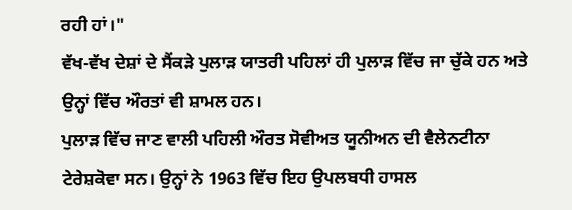ਰਹੀ ਹਾਂ।"
ਵੱਖ-ਵੱਖ ਦੇਸ਼ਾਂ ਦੇ ਸੈਂਕੜੇ ਪੁਲਾੜ ਯਾਤਰੀ ਪਹਿਲਾਂ ਹੀ ਪੁਲਾੜ ਵਿੱਚ ਜਾ ਚੁੱਕੇ ਹਨ ਅਤੇ ਉਨ੍ਹਾਂ ਵਿੱਚ ਔਰਤਾਂ ਵੀ ਸ਼ਾਮਲ ਹਨ।
ਪੁਲਾੜ ਵਿੱਚ ਜਾਣ ਵਾਲੀ ਪਹਿਲੀ ਔਰਤ ਸੋਵੀਅਤ ਯੂਨੀਅਨ ਦੀ ਵੈਲੇਨਟੀਨਾ ਟੇਰੇਸ਼ਕੋਵਾ ਸਨ। ਉਨ੍ਹਾਂ ਨੇ 1963 ਵਿੱਚ ਇਹ ਉਪਲਬਧੀ ਹਾਸਲ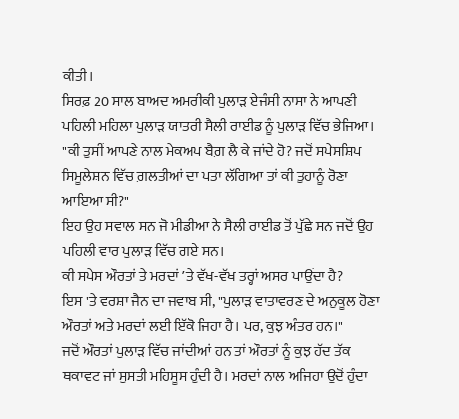ਕੀਤੀ।
ਸਿਰਫ਼ 20 ਸਾਲ ਬਾਅਦ ਅਮਰੀਕੀ ਪੁਲਾੜ ਏਜੰਸੀ ਨਾਸਾ ਨੇ ਆਪਣੀ ਪਹਿਲੀ ਮਹਿਲਾ ਪੁਲਾੜ ਯਾਤਰੀ ਸੈਲੀ ਰਾਈਡ ਨੂੰ ਪੁਲਾੜ ਵਿੱਚ ਭੇਜਿਆ।
"ਕੀ ਤੁਸੀਂ ਆਪਣੇ ਨਾਲ ਮੇਕਅਪ ਬੈਗ਼ ਲੈ ਕੇ ਜਾਂਦੇ ਹੋ? ਜਦੋਂ ਸਪੇਸਸ਼ਿਪ ਸਿਮੂਲੇਸ਼ਨ ਵਿੱਚ ਗ਼ਲਤੀਆਂ ਦਾ ਪਤਾ ਲੱਗਿਆ ਤਾਂ ਕੀ ਤੁਹਾਨੂੰ ਰੋਣਾ ਆਇਆ ਸੀ?"
ਇਹ ਉਹ ਸਵਾਲ ਸਨ ਜੋ ਮੀਡੀਆ ਨੇ ਸੈਲੀ ਰਾਈਡ ਤੋਂ ਪੁੱਛੇ ਸਨ ਜਦੋਂ ਉਹ ਪਹਿਲੀ ਵਾਰ ਪੁਲਾੜ ਵਿੱਚ ਗਏ ਸਨ।
ਕੀ ਸਪੇਸ ਔਰਤਾਂ ਤੇ ਮਰਦਾਂ ʼਤੇ ਵੱਖ-ਵੱਖ ਤਰ੍ਹਾਂ ਅਸਰ ਪਾਉਂਦਾ ਹੈ?
ਇਸ 'ਤੇ ਵਰਸ਼ਾ ਜੈਨ ਦਾ ਜਵਾਬ ਸੀ, "ਪੁਲਾੜ ਵਾਤਾਵਰਣ ਦੇ ਅਨੁਕੂਲ ਹੋਣਾ ਔਰਤਾਂ ਅਤੇ ਮਰਦਾਂ ਲਈ ਇੱਕੋ ਜਿਹਾ ਹੈ। ਪਰ, ਕੁਝ ਅੰਤਰ ਹਨ।"
ਜਦੋਂ ਔਰਤਾਂ ਪੁਲਾੜ ਵਿੱਚ ਜਾਂਦੀਆਂ ਹਨ ਤਾਂ ਔਰਤਾਂ ਨੂੰ ਕੁਝ ਹੱਦ ਤੱਕ ਥਕਾਵਟ ਜਾਂ ਸੁਸਤੀ ਮਹਿਸੂਸ ਹੁੰਦੀ ਹੈ। ਮਰਦਾਂ ਨਾਲ ਅਜਿਹਾ ਉਦੋਂ ਹੁੰਦਾ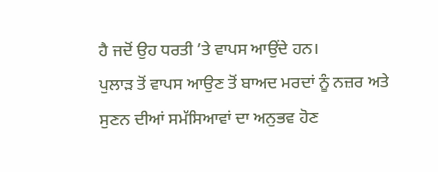ਹੈ ਜਦੋਂ ਉਹ ਧਰਤੀ ʼਤੇ ਵਾਪਸ ਆਉਂਦੇ ਹਨ।
ਪੁਲਾੜ ਤੋਂ ਵਾਪਸ ਆਉਣ ਤੋਂ ਬਾਅਦ ਮਰਦਾਂ ਨੂੰ ਨਜ਼ਰ ਅਤੇ ਸੁਣਨ ਦੀਆਂ ਸਮੱਸਿਆਵਾਂ ਦਾ ਅਨੁਭਵ ਹੋਣ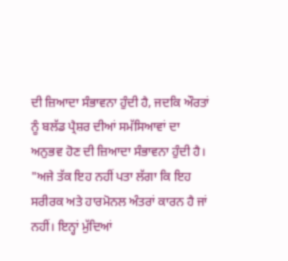ਦੀ ਜ਼ਿਆਦਾ ਸੰਭਾਵਨਾ ਹੁੰਦੀ ਹੈ, ਜਦਕਿ ਔਰਤਾਂ ਨੂੰ ਬਲੱਡ ਪ੍ਰੈਸ਼ਰ ਦੀਆਂ ਸਮੱਸਿਆਵਾਂ ਦਾ ਅਨੁਭਵ ਹੋਣ ਦੀ ਜ਼ਿਆਦਾ ਸੰਭਾਵਨਾ ਹੁੰਦੀ ਹੈ।
"ਅਜੇ ਤੱਕ ਇਹ ਨਹੀਂ ਪਤਾ ਲੱਗਾ ਕਿ ਇਹ ਸਰੀਰਕ ਅਤੇ ਹਾਰਮੋਨਲ ਅੰਤਰਾਂ ਕਾਰਨ ਹੈ ਜਾਂ ਨਹੀਂ। ਇਨ੍ਹਾਂ ਮੁੱਦਿਆਂ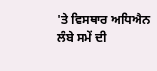'ਤੇ ਵਿਸਥਾਰ ਅਧਿਐਨ ਲੰਬੇ ਸਮੇਂ ਦੀ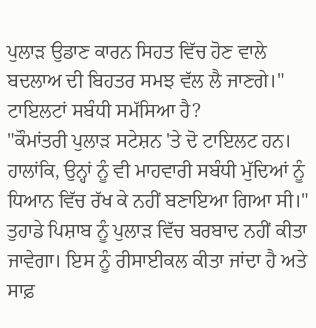ਪੁਲਾੜ ਉਡਾਣ ਕਾਰਨ ਸਿਹਤ ਵਿੱਚ ਹੋਣ ਵਾਲੇ ਬਦਲਾਅ ਦੀ ਬਿਹਤਰ ਸਮਝ ਵੱਲ ਲੈ ਜਾਣਗੇ।"
ਟਾਇਲਟਾਂ ਸਬੰਧੀ ਸਮੱਸਿਆ ਹੈ?
"ਕੌਮਾਂਤਰੀ ਪੁਲਾੜ ਸਟੇਸ਼ਨ 'ਤੇ ਦੋ ਟਾਇਲਟ ਹਨ। ਹਾਲਾਂਕਿ, ਉਨ੍ਹਾਂ ਨੂੰ ਵੀ ਮਾਹਵਾਰੀ ਸਬੰਧੀ ਮੁੱਦਿਆਂ ਨੂੰ ਧਿਆਨ ਵਿੱਚ ਰੱਖ ਕੇ ਨਹੀਂ ਬਣਾਇਆ ਗਿਆ ਸੀ।"
ਤੁਹਾਡੇ ਪਿਸ਼ਾਬ ਨੂੰ ਪੁਲਾੜ ਵਿੱਚ ਬਰਬਾਦ ਨਹੀਂ ਕੀਤਾ ਜਾਵੇਗਾ। ਇਸ ਨੂੰ ਰੀਸਾਈਕਲ ਕੀਤਾ ਜਾਂਦਾ ਹੈ ਅਤੇ ਸਾਫ਼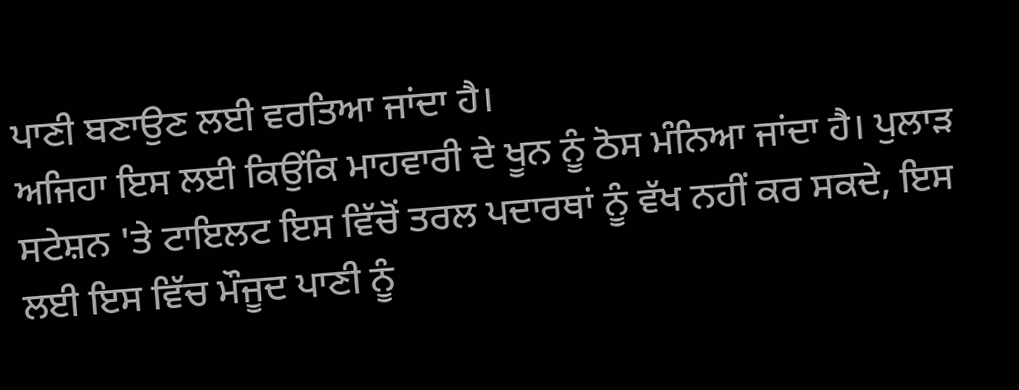ਪਾਣੀ ਬਣਾਉਣ ਲਈ ਵਰਤਿਆ ਜਾਂਦਾ ਹੈ।
ਅਜਿਹਾ ਇਸ ਲਈ ਕਿਉਂਕਿ ਮਾਹਵਾਰੀ ਦੇ ਖੂਨ ਨੂੰ ਠੋਸ ਮੰਨਿਆ ਜਾਂਦਾ ਹੈ। ਪੁਲਾੜ ਸਟੇਸ਼ਨ 'ਤੇ ਟਾਇਲਟ ਇਸ ਵਿੱਚੋਂ ਤਰਲ ਪਦਾਰਥਾਂ ਨੂੰ ਵੱਖ ਨਹੀਂ ਕਰ ਸਕਦੇ, ਇਸ ਲਈ ਇਸ ਵਿੱਚ ਮੌਜੂਦ ਪਾਣੀ ਨੂੰ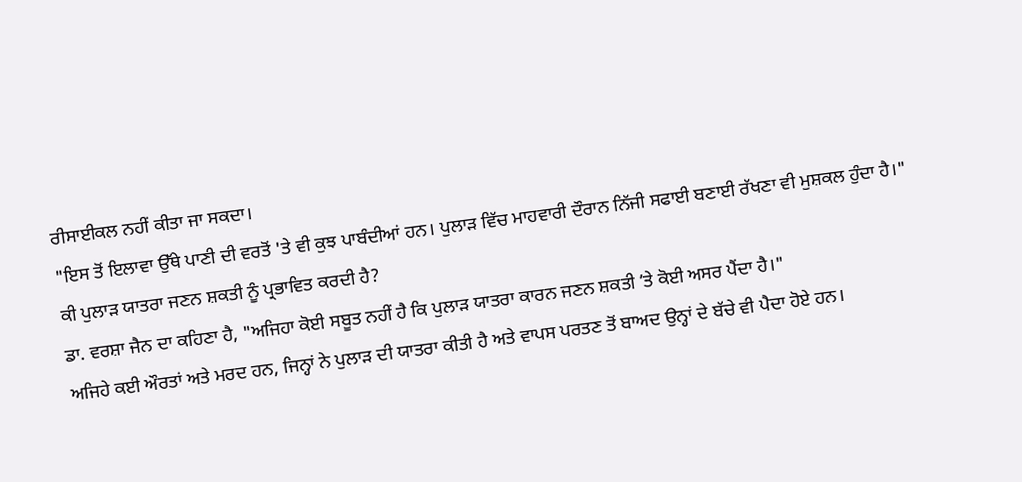ਰੀਸਾਈਕਲ ਨਹੀਂ ਕੀਤਾ ਜਾ ਸਕਦਾ।
"ਇਸ ਤੋਂ ਇਲਾਵਾ ਉੱਥੇ ਪਾਣੀ ਦੀ ਵਰਤੋਂ 'ਤੇ ਵੀ ਕੁਝ ਪਾਬੰਦੀਆਂ ਹਨ। ਪੁਲਾੜ ਵਿੱਚ ਮਾਹਵਾਰੀ ਦੌਰਾਨ ਨਿੱਜੀ ਸਫਾਈ ਬਣਾਈ ਰੱਖਣਾ ਵੀ ਮੁਸ਼ਕਲ ਹੁੰਦਾ ਹੈ।"
ਕੀ ਪੁਲਾੜ ਯਾਤਰਾ ਜਣਨ ਸ਼ਕਤੀ ਨੂੰ ਪ੍ਰਭਾਵਿਤ ਕਰਦੀ ਹੈ?
ਡਾ. ਵਰਸ਼ਾ ਜੈਨ ਦਾ ਕਹਿਣਾ ਹੈ, "ਅਜਿਹਾ ਕੋਈ ਸਬੂਤ ਨਹੀਂ ਹੈ ਕਿ ਪੁਲਾੜ ਯਾਤਰਾ ਕਾਰਨ ਜਣਨ ਸ਼ਕਤੀ ʼਤੇ ਕੋਈ ਅਸਰ ਪੈਂਦਾ ਹੈ।"
ਅਜਿਹੇ ਕਈ ਔਰਤਾਂ ਅਤੇ ਮਰਦ ਹਨ, ਜਿਨ੍ਹਾਂ ਨੇ ਪੁਲਾੜ ਦੀ ਯਾਤਰਾ ਕੀਤੀ ਹੈ ਅਤੇ ਵਾਪਸ ਪਰਤਣ ਤੋਂ ਬਾਅਦ ਉਨ੍ਹਾਂ ਦੇ ਬੱਚੇ ਵੀ ਪੈਦਾ ਹੋਏ ਹਨ।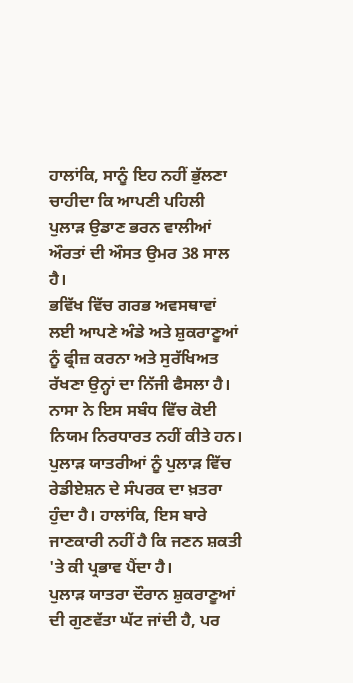ਹਾਲਾਂਕਿ, ਸਾਨੂੰ ਇਹ ਨਹੀਂ ਭੁੱਲਣਾ ਚਾਹੀਦਾ ਕਿ ਆਪਣੀ ਪਹਿਲੀ ਪੁਲਾੜ ਉਡਾਣ ਭਰਨ ਵਾਲੀਆਂ ਔਰਤਾਂ ਦੀ ਔਸਤ ਉਮਰ 38 ਸਾਲ ਹੈ।
ਭਵਿੱਖ ਵਿੱਚ ਗਰਭ ਅਵਸਥਾਵਾਂ ਲਈ ਆਪਣੇ ਅੰਡੇ ਅਤੇ ਸ਼ੁਕਰਾਣੂਆਂ ਨੂੰ ਫ੍ਰੀਜ਼ ਕਰਨਾ ਅਤੇ ਸੁਰੱਖਿਅਤ ਰੱਖਣਾ ਉਨ੍ਹਾਂ ਦਾ ਨਿੱਜੀ ਫੈਸਲਾ ਹੈ। ਨਾਸਾ ਨੇ ਇਸ ਸਬੰਧ ਵਿੱਚ ਕੋਈ ਨਿਯਮ ਨਿਰਧਾਰਤ ਨਹੀਂ ਕੀਤੇ ਹਨ।
ਪੁਲਾੜ ਯਾਤਰੀਆਂ ਨੂੰ ਪੁਲਾੜ ਵਿੱਚ ਰੇਡੀਏਸ਼ਨ ਦੇ ਸੰਪਰਕ ਦਾ ਖ਼ਤਰਾ ਹੁੰਦਾ ਹੈ। ਹਾਲਾਂਕਿ, ਇਸ ਬਾਰੇ ਜਾਣਕਾਰੀ ਨਹੀਂ ਹੈ ਕਿ ਜਣਨ ਸ਼ਕਤੀ 'ਤੇ ਕੀ ਪ੍ਰਭਾਵ ਪੈਂਦਾ ਹੈ।
ਪੁਲਾੜ ਯਾਤਰਾ ਦੌਰਾਨ ਸ਼ੁਕਰਾਣੂਆਂ ਦੀ ਗੁਣਵੱਤਾ ਘੱਟ ਜਾਂਦੀ ਹੈ, ਪਰ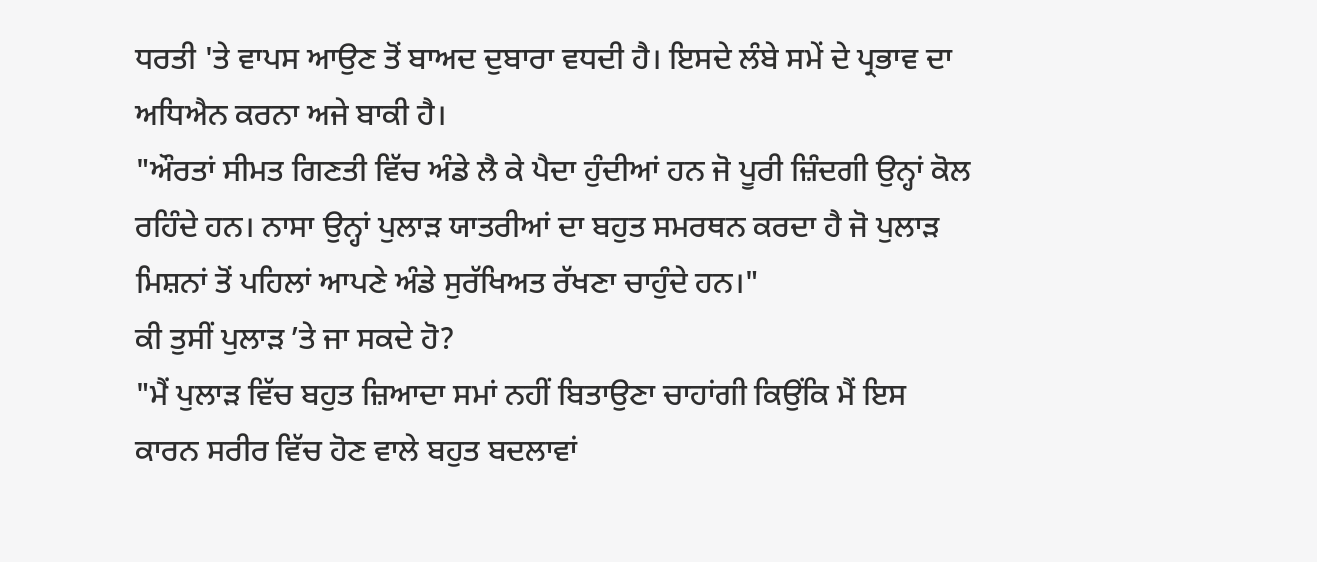ਧਰਤੀ 'ਤੇ ਵਾਪਸ ਆਉਣ ਤੋਂ ਬਾਅਦ ਦੁਬਾਰਾ ਵਧਦੀ ਹੈ। ਇਸਦੇ ਲੰਬੇ ਸਮੇਂ ਦੇ ਪ੍ਰਭਾਵ ਦਾ ਅਧਿਐਨ ਕਰਨਾ ਅਜੇ ਬਾਕੀ ਹੈ।
"ਔਰਤਾਂ ਸੀਮਤ ਗਿਣਤੀ ਵਿੱਚ ਅੰਡੇ ਲੈ ਕੇ ਪੈਦਾ ਹੁੰਦੀਆਂ ਹਨ ਜੋ ਪੂਰੀ ਜ਼ਿੰਦਗੀ ਉਨ੍ਹਾਂ ਕੋਲ ਰਹਿੰਦੇ ਹਨ। ਨਾਸਾ ਉਨ੍ਹਾਂ ਪੁਲਾੜ ਯਾਤਰੀਆਂ ਦਾ ਬਹੁਤ ਸਮਰਥਨ ਕਰਦਾ ਹੈ ਜੋ ਪੁਲਾੜ ਮਿਸ਼ਨਾਂ ਤੋਂ ਪਹਿਲਾਂ ਆਪਣੇ ਅੰਡੇ ਸੁਰੱਖਿਅਤ ਰੱਖਣਾ ਚਾਹੁੰਦੇ ਹਨ।"
ਕੀ ਤੁਸੀਂ ਪੁਲਾੜ ʼਤੇ ਜਾ ਸਕਦੇ ਹੋ?
"ਮੈਂ ਪੁਲਾੜ ਵਿੱਚ ਬਹੁਤ ਜ਼ਿਆਦਾ ਸਮਾਂ ਨਹੀਂ ਬਿਤਾਉਣਾ ਚਾਹਾਂਗੀ ਕਿਉਂਕਿ ਮੈਂ ਇਸ ਕਾਰਨ ਸਰੀਰ ਵਿੱਚ ਹੋਣ ਵਾਲੇ ਬਹੁਤ ਬਦਲਾਵਾਂ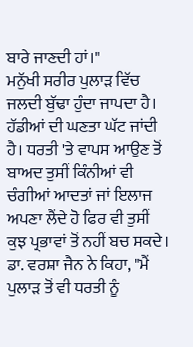ਬਾਰੇ ਜਾਣਦੀ ਹਾਂ।"
ਮਨੁੱਖੀ ਸਰੀਰ ਪੁਲਾੜ ਵਿੱਚ ਜਲਦੀ ਬੁੱਢਾ ਹੁੰਦਾ ਜਾਪਦਾ ਹੈ। ਹੱਡੀਆਂ ਦੀ ਘਣਤਾ ਘੱਟ ਜਾਂਦੀ ਹੈ। ਧਰਤੀ 'ਤੇ ਵਾਪਸ ਆਉਣ ਤੋਂ ਬਾਅਦ ਤੁਸੀਂ ਕਿੰਨੀਆਂ ਵੀ ਚੰਗੀਆਂ ਆਦਤਾਂ ਜਾਂ ਇਲਾਜ ਅਪਣਾ ਲੈਂਦੇ ਹੋ ਫਿਰ ਵੀ ਤੁਸੀਂ ਕੁਝ ਪ੍ਰਭਾਵਾਂ ਤੋਂ ਨਹੀਂ ਬਚ ਸਕਦੇ।
ਡਾ. ਵਰਸ਼ਾ ਜੈਨ ਨੇ ਕਿਹਾ, "ਮੈਂ ਪੁਲਾੜ ਤੋਂ ਵੀ ਧਰਤੀ ਨੂੰ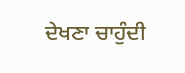ਦੇਖਣਾ ਚਾਹੁੰਦੀ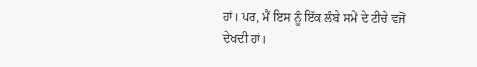ਹਾਂ। ਪਰ, ਮੈਂ ਇਸ ਨੂੰ ਇੱਕ ਲੰਬੇ ਸਮੇਂ ਦੇ ਟੀਚੇ ਵਜੋਂ ਦੇਖਦੀ ਹਾਂ।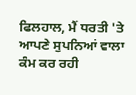ਫਿਲਹਾਲ, ਮੈਂ ਧਰਤੀ 'ਤੇ ਆਪਣੇ ਸੁਪਨਿਆਂ ਵਾਲਾ ਕੰਮ ਕਰ ਰਹੀ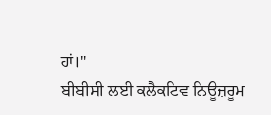ਹਾਂ।"
ਬੀਬੀਸੀ ਲਈ ਕਲੈਕਟਿਵ ਨਿਊਜ਼ਰੂਮ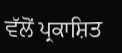ਵੱਲੋਂ ਪ੍ਰਕਾਸ਼ਿਤ